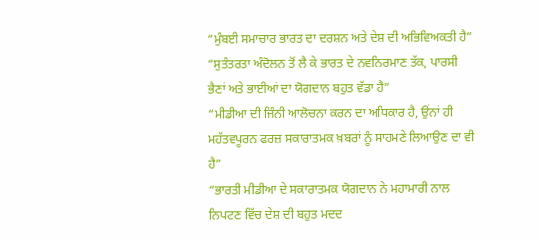“ਮੁੰਬਈ ਸਮਾਚਾਰ ਭਾਰਤ ਦਾ ਦਰਸ਼ਨ ਅਤੇ ਦੇਸ਼ ਦੀ ਅਭਿਵਿਅਕਤੀ ਹੈ”
“ਸੁਤੰਤਰਤਾ ਅੰਦੋਲਨ ਤੋਂ ਲੈ ਕੇ ਭਾਰਤ ਦੇ ਨਵਨਿਰਮਾਣ ਤੱਕ, ਪਾਰਸੀ ਭੈਣਾਂ ਅਤੇ ਭਾਈਆਂ ਦਾ ਯੋਗਦਾਨ ਬਹੁਤ ਵੱਡਾ ਹੈ”
“ਮੀਡੀਆ ਦੀ ਜਿੰਨੀ ਆਲੋਚਨਾ ਕਰਨ ਦਾ ਅਧਿਕਾਰ ਹੈ, ਉਂਨਾਂ ਹੀ ਮਹੱਤਵਪੂਰਨ ਫਰਜ਼ ਸਕਾਰਾਤਮਕ ਖ਼ਬਰਾਂ ਨੂੰ ਸਾਹਮਣੇ ਲਿਆਉਣ ਦਾ ਵੀ ਹੈ”
“ਭਾਰਤੀ ਮੀਡੀਆ ਦੇ ਸਕਾਰਾਤਮਕ ਯੋਗਦਾਨ ਨੇ ਮਹਾਮਾਰੀ ਨਾਲ ਨਿਪਟਣ ਵਿੱਚ ਦੇਸ਼ ਦੀ ਬਹੁਤ ਮਦਦ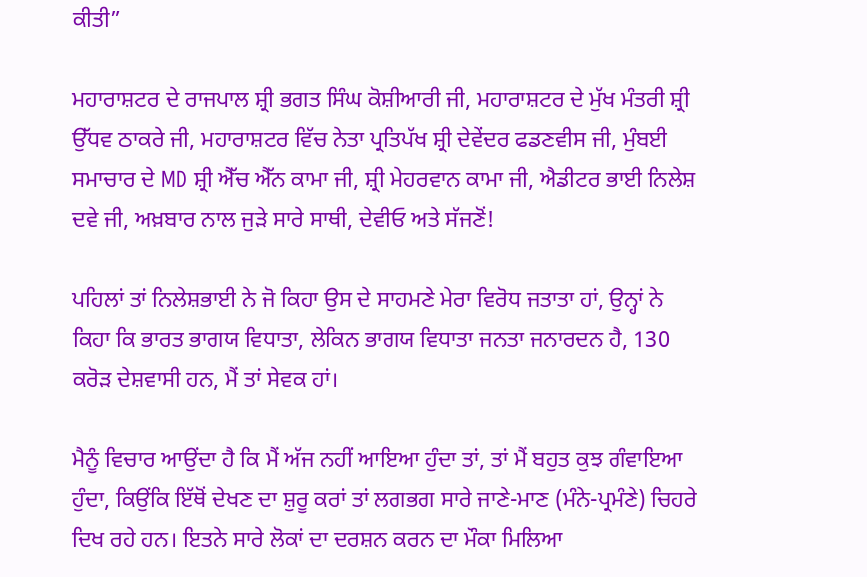ਕੀਤੀ”

ਮਹਾਰਾਸ਼ਟਰ ਦੇ ਰਾਜਪਾਲ ਸ਼੍ਰੀ ਭਗਤ ਸਿੰਘ ਕੋਸ਼ੀਆਰੀ ਜੀ, ਮਹਾਰਾਸ਼ਟਰ ਦੇ ਮੁੱਖ ਮੰਤਰੀ ਸ਼੍ਰੀ ਉੱਧਵ ਠਾਕਰੇ ਜੀ, ਮਹਾਰਾਸ਼ਟਰ ਵਿੱਚ ਨੇਤਾ ਪ੍ਰਤਿਪੱਖ ਸ਼੍ਰੀ ਦੇਵੇਂਦਰ ਫਡਣਵੀਸ ਜੀ, ਮੁੰਬਈ ਸਮਾਚਾਰ ਦੇ MD ਸ਼੍ਰੀ ਐੱਚ ਐੱਨ ਕਾਮਾ ਜੀ, ਸ਼੍ਰੀ ਮੇਹਰਵਾਨ ਕਾਮਾ ਜੀ, ਐਡੀਟਰ ਭਾਈ ਨਿਲੇਸ਼ ਦਵੇ ਜੀ, ਅਖ਼ਬਾਰ ਨਾਲ ਜੁੜੇ ਸਾਰੇ ਸਾਥੀ, ਦੇਵੀਓ ਅਤੇ ਸੱਜਣੋਂ!

ਪਹਿਲਾਂ ਤਾਂ ਨਿਲੇਸ਼ਭਾਈ ਨੇ ਜੋ ਕਿਹਾ ਉਸ ਦੇ ਸਾਹਮਣੇ ਮੇਰਾ ਵਿਰੋਧ ਜਤਾਤਾ ਹਾਂ, ਉਨ੍ਹਾਂ ਨੇ ਕਿਹਾ ਕਿ ਭਾਰਤ ਭਾਗਯ ਵਿਧਾਤਾ, ਲੇਕਿਨ ਭਾਗਯ ਵਿਧਾਤਾ ਜਨਤਾ ਜਨਾਰਦਨ ਹੈ, 130 ਕਰੋੜ ਦੇਸ਼ਵਾਸੀ ਹਨ, ਮੈਂ ਤਾਂ ਸੇਵਕ ਹਾਂ।

ਮੈਨੂੰ ਵਿਚਾਰ ਆਉਂਦਾ ਹੈ ਕਿ ਮੈਂ ਅੱਜ ਨਹੀਂ ਆਇਆ ਹੁੰਦਾ ਤਾਂ, ਤਾਂ ਮੈਂ ਬਹੁਤ ਕੁਝ ਗੰਵਾਇਆ ਹੁੰਦਾ, ਕਿਉਂਕਿ ਇੱਥੋਂ ਦੇਖਣ ਦਾ ਸ਼ੁਰੂ ਕਰਾਂ ਤਾਂ ਲਗਭਗ ਸਾਰੇ ਜਾਣੇ-ਮਾਣ (ਮੰਨੇ-ਪ੍ਰਮੰਣੇ) ਚਿਹਰੇ ਦਿਖ ਰਹੇ ਹਨ। ਇਤਨੇ ਸਾਰੇ ਲੋਕਾਂ ਦਾ ਦਰਸ਼ਨ ਕਰਨ ਦਾ ਮੌਕਾ ਮਿਲਿਆ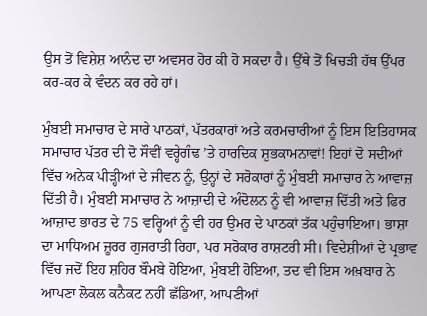ਉਸ ਤੋਂ ਵਿਸ਼ੇਸ਼ ਆਨੰਦ ਦਾ ਅਵਸਰ ਹੋਰ ਕੀ ਹੋ ਸਕਦਾ ਹੈ। ਉੱਥੇ ਤੋਂ ਖਿਚੜੀ ਹੱਥ ਉੱਪਰ ਕਰ-ਕਰ ਕੇ ਵੰਦਨ ਕਰ ਰਹੇ ਹਾਂ।

ਮੁੰਬਈ ਸਮਾਚਾਰ ਦੇ ਸਾਰੇ ਪਾਠਕਾਂ, ਪੱਤਰਕਾਰਾਂ ਅਤੇ ਕਰਮਚਾਰੀਆਂ ਨੂੰ ਇਸ ਇਤਿਹਾਸਕ ਸਮਾਚਾਰ ਪੱਤਰ ਦੀ ਦੋ ਸੌਵੀਂ ਵਰ੍ਹੇਗੰਢ ’ਤੇ ਹਾਰਦਿਕ ਸ਼ੁਭਕਾਮਨਾਵਾਂ! ਇਹਾਂ ਦੋ ਸਦੀਆਂ ਵਿੱਚ ਅਨੇਕ ਪੀੜ੍ਹੀਆਂ ਦੇ ਜੀਵਨ ਨੂੰ, ਉਨ੍ਹਾਂ ਦੇ ਸਰੋਕਾਰਾਂ ਨੂੰ ਮੁੰਬਈ ਸਮਾਚਾਰ ਨੇ ਆਵਾਜ਼ ਦਿੱਤੀ ਹੈ। ਮੁੰਬਈ ਸਮਾਚਾਰ ਨੇ ਆਜ਼ਾਦੀ ਦੇ ਅੰਦੋਲਨ ਨੂੰ ਵੀ ਆਵਾਜ਼ ਦਿੱਤੀ ਅਤੇ ਫਿਰ ਆਜ਼ਾਦ ਭਾਰਤ ਦੇ 75 ਵਰ੍ਹਿਆਂ ਨੂੰ ਵੀ ਹਰ ਉਮਰ ਦੇ ਪਾਠਕਾਂ ਤੱਕ ਪਹੁੰਚਾਇਆ। ਭਾਸ਼ਾ ਦਾ ਮਾਧਿਅਮ ਜ਼ੂਰਰ ਗੁਜਰਾਤੀ ਰਿਹਾ, ਪਰ ਸਰੋਕਾਰ ਰਾਸ਼ਟਰੀ ਸੀ। ਵਿਦੇਸ਼ੀਆਂ ਦੇ ਪ੍ਰਭਾਵ ਵਿੱਚ ਜਦੋਂ ਇਹ ਸ਼ਹਿਰ ਬੌਮਬੇ ਹੋਇਆ, ਮੁੰਬਈ ਹੋਇਆ, ਤਦ ਵੀ ਇਸ ਅਖ਼ਬਾਰ ਨੇ ਆਪਣਾ ਲੋਕਲ ਕਨੈਕਟ ਨਹੀਂ ਛੱਡਿਆ, ਆਪਣੀਆਂ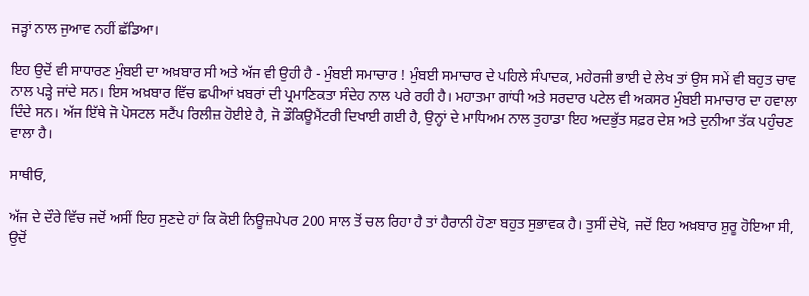ਜੜ੍ਹਾਂ ਨਾਲ ਜੁਆਵ ਨਹੀਂ ਛੱਡਿਆ।

ਇਹ ਉਦੋਂ ਵੀ ਸਾਧਾਰਣ ਮੁੰਬਈ ਦਾ ਅਖ਼ਬਾਰ ਸੀ ਅਤੇ ਅੱਜ ਵੀ ਉਹੀ ਹੈ - ਮੁੰਬਈ ਸਮਾਚਾਰ ! ਮੁੰਬਈ ਸਮਾਚਾਰ ਦੇ ਪਹਿਲੇ ਸੰਪਾਦਕ, ਮਹੇਰਜੀ ਭਾਈ ਦੇ ਲੇਖ ਤਾਂ ਉਸ ਸਮੇਂ ਵੀ ਬਹੁਤ ਚਾਵ ਨਾਲ ਪੜ੍ਹੇ ਜਾਂਦੇ ਸਨ। ਇਸ ਅਖ਼ਬਾਰ ਵਿੱਚ ਛਪੀਆਂ ਖ਼ਬਰਾਂ ਦੀ ਪ੍ਰਮਾਣਿਕਤਾ ਸੰਦੇਹ ਨਾਲ ਪਰੇ ਰਹੀ ਹੈ। ਮਹਾਤਮਾ ਗਾਂਧੀ ਅਤੇ ਸਰਦਾਰ ਪਟੇਲ ਵੀ ਅਕਸਰ ਮੁੰਬਈ ਸਮਾਚਾਰ ਦਾ ਹਵਾਲਾ ਦਿੰਦੇ ਸਨ। ਅੱਜ ਇੱਥੇ ਜੋ ਪੋਸਟਲ ਸਟੈਂਪ ਰਿਲੀਜ਼ ਹੋਈਏ ਹੈ, ਜੋ ਡੌਕਿਊਮੈਂਟਰੀ ਦਿਖਾਈ ਗਈ ਹੈ, ਉਨ੍ਹਾਂ ਦੇ ਮਾਧਿਅਮ ਨਾਲ ਤੁਹਾਡਾ ਇਹ ਅਦਭੁੱਤ ਸਫ਼ਰ ਦੇਸ਼ ਅਤੇ ਦੁਨੀਆ ਤੱਕ ਪਹੁੰਚਣ ਵਾਲਾ ਹੈ।

ਸਾਥੀਓ,

ਅੱਜ ਦੇ ਦੌਰੇ ਵਿੱਚ ਜਦੋਂ ਅਸੀਂ ਇਹ ਸੁਣਦੇ ਹਾਂ ਕਿ ਕੋਈ ਨਿਊਜ਼ਪੇਪਰ 200 ਸਾਲ ਤੋਂ ਚਲ ਰਿਹਾ ਹੈ ਤਾਂ ਹੈਰਾਨੀ ਹੋਣਾ ਬਹੁਤ ਸੁਭਾਵਕ ਹੈ। ਤੁਸੀਂ ਦੇਖੋ, ਜਦੋਂ ਇਹ ਅਖ਼ਬਾਰ ਸ਼ੁਰੂ ਹੋਇਆ ਸੀ, ਉਦੋਂ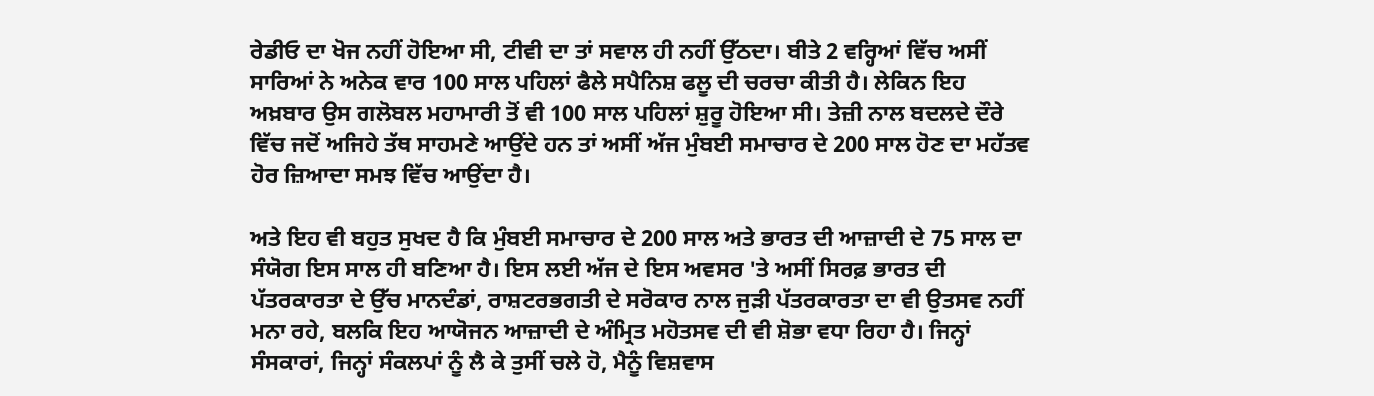ਰੇਡੀਓ ਦਾ ਖੋਜ ਨਹੀਂ ਹੋਇਆ ਸੀ, ਟੀਵੀ ਦਾ ਤਾਂ ਸਵਾਲ ਹੀ ਨਹੀਂ ਉੱਠਦਾ। ਬੀਤੇ 2 ਵਰ੍ਹਿਆਂ ਵਿੱਚ ਅਸੀਂ ਸਾਰਿਆਂ ਨੇ ਅਨੇਕ ਵਾਰ 100 ਸਾਲ ਪਹਿਲਾਂ ਫੈਲੇ ਸਪੈਨਿਸ਼ ਫਲੂ ਦੀ ਚਰਚਾ ਕੀਤੀ ਹੈ। ਲੇਕਿਨ ਇਹ ਅਖ਼ਬਾਰ ਉਸ ਗਲੋਬਲ ਮਹਾਮਾਰੀ ਤੋਂ ਵੀ 100 ਸਾਲ ਪਹਿਲਾਂ ਸ਼ੁਰੂ ਹੋਇਆ ਸੀ। ਤੇਜ਼ੀ ਨਾਲ ਬਦਲਦੇ ਦੌਰੇ ਵਿੱਚ ਜਦੋਂ ਅਜਿਹੇ ਤੱਥ ਸਾਹਮਣੇ ਆਉਂਦੇ ਹਨ ਤਾਂ ਅਸੀਂ ਅੱਜ ਮੁੰਬਈ ਸਮਾਚਾਰ ਦੇ 200 ਸਾਲ ਹੋਣ ਦਾ ਮਹੱਤਵ ਹੋਰ ਜ਼ਿਆਦਾ ਸਮਝ ਵਿੱਚ ਆਉਂਦਾ ਹੈ।

ਅਤੇ ਇਹ ਵੀ ਬਹੁਤ ਸੁਖਦ ਹੈ ਕਿ ਮੁੰਬਈ ਸਮਾਚਾਰ ਦੇ 200 ਸਾਲ ਅਤੇ ਭਾਰਤ ਦੀ ਆਜ਼ਾਦੀ ਦੇ 75 ਸਾਲ ਦਾ ਸੰਯੋਗ ਇਸ ਸਾਲ ਹੀ ਬਣਿਆ ਹੈ। ਇਸ ਲਈ ਅੱਜ ਦੇ ਇਸ ਅਵਸਰ 'ਤੇ ਅਸੀਂ ਸਿਰਫ਼ ਭਾਰਤ ਦੀ ਪੱਤਰਕਾਰਤਾ ਦੇ ਉੱਚ ਮਾਨਦੰਡਾਂ, ਰਾਸ਼ਟਰਭਗਤੀ ਦੇ ਸਰੋਕਾਰ ਨਾਲ ਜੁੜੀ ਪੱਤਰਕਾਰਤਾ ਦਾ ਵੀ ਉਤਸਵ ਨਹੀਂ ਮਨਾ ਰਹੇ, ਬਲਕਿ ਇਹ ਆਯੋਜਨ ਆਜ਼ਾਦੀ ਦੇ ਅੰਮ੍ਰਿਤ ਮਹੋਤਸਵ ਦੀ ਵੀ ਸ਼ੋਭਾ ਵਧਾ ਰਿਹਾ ਹੈ। ਜਿਨ੍ਹਾਂ ਸੰਸਕਾਰਾਂ, ਜਿਨ੍ਹਾਂ ਸੰਕਲਪਾਂ ਨੂੰ ਲੈ ਕੇ ਤੁਸੀਂ ਚਲੇ ਹੋ, ਮੈਨੂੰ ਵਿਸ਼ਵਾਸ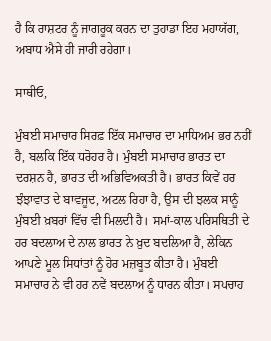ਹੈ ਕਿ ਰਾਸ਼ਟਰ ਨੂੰ ਜਾਗਰੂਕ ਕਰਨ ਦਾ ਤੁਹਾਡਾ ਇਹ ਮਹਾਯੱਗ, ਅਬਾਧ ਐਸੇ ਹੀ ਜਾਰੀ ਰਹੇਗਾ।

ਸਾਥੀਓ,

ਮੁੰਬਈ ਸਮਾਚਾਰ ਸਿਰਫ਼ ਇੱਕ ਸਮਾਚਾਰ ਦਾ ਮਾਧਿਅਮ ਭਰ ਨਹੀਂ ਹੈ, ਬਲਕਿ ਇੱਕ ਧਰੋਹਰ ਹੈ। ਮੁੰਬਈ ਸਮਾਚਾਰ ਭਾਰਤ ਦਾ ਦਰਸ਼ਨ ਹੈ, ਭਾਰਤ ਦੀ ਅਭਿਵਿਅਕਤੀ ਹੈ। ਭਾਰਤ ਕਿਵੇਂ ਹਰ ਝੰਝਾਵਾਤ ਦੇ ਬਾਵਜੂਦ, ਅਟਲ ਰਿਹਾ ਹੈ, ਉਸ ਦੀ ਝਲਕ ਸਾਨੂੰ ਮੁੰਬਈ ਖ਼ਬਰਾਂ ਵਿੱਚ ਵੀ ਮਿਲਦੀ ਹੈ। ਸਮਾਂ-ਕਾਲ ਪਰਿਸਥਿਤੀ ਦੇ ਹਰ ਬਦਲਾਅ ਦੇ ਨਾਲ ਭਾਰਤ ਨੇ ਖ਼ੁਦ ਬਦਲਿਆ ਹੈ, ਲੇਕਿਨ ਆਪਣੇ ਮੂਲ ਸਿਧਾਂਤਾਂ ਨੂੰ ਹੋਰ ਮਜ਼ਬੂਤ ਕੀਤਾ ਹੈ। ਮੁੰਬਈ ਸਮਾਚਾਰ ਨੇ ਵੀ ਹਰ ਨਵੇਂ ਬਦਲਾਅ ਨੂੰ ਧਾਰਨ ਕੀਤਾ। ਸਪਚਾਹ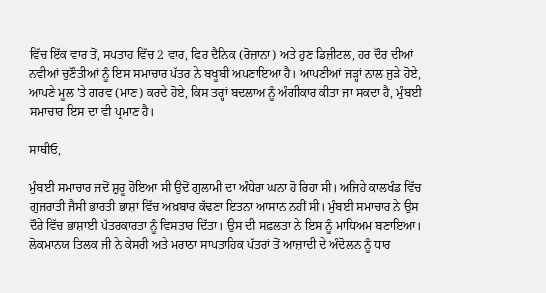ਵਿੱਚ ਇੱਕ ਵਾਰ ਤੋਂ, ਸਪਤਾਹ ਵਿੱਚ 2 ਵਾਰ, ਫਿਰ ਦੈਨਿਕ (ਰੋਜ਼ਾਨਾ) ਅਤੇ ਹੁਣ ਡਿਜ਼ੀਟਲ, ਹਰ ਦੌਰ ਦੀਆਂ ਨਵੀਆਂ ਚੁਣੌਤੀਆਂ ਨੂੰ ਇਸ ਸਮਾਚਾਰ ਪੱਤਰ ਨੇ ਬਖੂਬੀ ਅਪਣਾਇਆ ਹੈ। ਆਪਣੀਆਂ ਜੜ੍ਹਾਂ ਨਾਲ ਜੁੜੇ ਹੋਏ, ਆਪਣੇ ਮੂਲ 'ਤੇ ਗਰਵ (ਮਾਣ) ਕਰਦੇ ਹੋਏ, ਕਿਸ ਤਰ੍ਹਾਂ ਬਦਲਾਅ ਨੂੰ ਅੰਗੀਕਾਰ ਕੀਤਾ ਜਾ ਸਕਦਾ ਹੈ, ਮੁੰਬਈ ਸਮਾਚਾਰ ਇਸ ਦਾ ਵੀ ਪ੍ਰਮਾਣ ਹੈ।

ਸਾਥੀਓ,

ਮੁੰਬਈ ਸਮਾਚਾਰ ਜਦੋਂ ਸ਼ੁਰੂ ਹੋਇਆ ਸੀ ਉਦੋਂ ਗੁਲਾਮੀ ਦਾ ਅੰਧੇਰਾ ਘਨਾ ਹੋ ਰਿਹਾ ਸੀ। ਅਜਿਹੇ ਕਾਲਖੰਡ ਵਿੱਚ ਗੁਜਰਾਤੀ ਜੈਸੀ ਭਾਰਤੀ ਭਾਸ਼ਾ ਵਿੱਚ ਅਖ਼ਬਾਰ ਕੱਢਣਾ ਇਤਨਾ ਆਸਾਨ ਨਹੀਂ ਸੀ। ਮੁੰਬਈ ਸਮਾਚਾਰ ਨੇ ਉਸ ਦੌਰੇ ਵਿੱਚ ਭਾਸ਼ਾਈ ਪੱਤਰਕਾਰਤਾ ਨੂੰ ਵਿਸਤਾਰ ਦਿੱਤਾ। ਉਸ ਦੀ ਸਫ਼ਲਤਾ ਨੇ ਇਸ ਨੂੰ ਮਾਧਿਅਮ ਬਣਾਇਆ। ਲੋਕਮਾਨਯ ਤਿਲਕ ਜੀ ਨੇ ਕੇਸਰੀ ਅਤੇ ਮਰਾਠਾ ਸਾਪਤਾਹਿਕ ਪੱਤਰਾਂ ਤੋਂ ਆਜ਼ਾਦੀ ਦੇ ਅੰਦੋਲਨ ਨੂੰ ਧਾਰ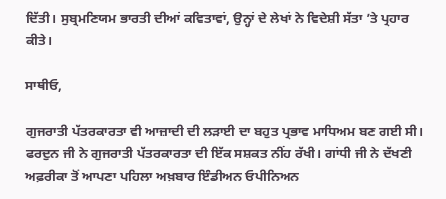ਦਿੱਤੀ। ਸੁਬ੍ਰਮਣਿਯਮ ਭਾਰਤੀ ਦੀਆਂ ਕਵਿਤਾਵਾਂ, ਉਨ੍ਹਾਂ ਦੇ ਲੇਖਾਂ ਨੇ ਵਿਦੇਸ਼ੀ ਸੱਤਾ ’ਤੇ ਪ੍ਰਹਾਰ ਕੀਤੇ।

ਸਾਥੀਓ,

ਗੁਜਰਾਤੀ ਪੱਤਰਕਾਰਤਾ ਵੀ ਆਜ਼ਾਦੀ ਦੀ ਲੜਾਈ ਦਾ ਬਹੁਤ ਪ੍ਰਭਾਵ ਮਾਧਿਅਮ ਬਣ ਗਈ ਸੀ। ਫਰਦੁਨ ਜੀ ਨੇ ਗੁਜਰਾਤੀ ਪੱਤਰਕਾਰਤਾ ਦੀ ਇੱਕ ਸਸ਼ਕਤ ਨੀਂਹ ਰੱਖੀ। ਗਾਂਧੀ ਜੀ ਨੇ ਦੱਖਣੀ ਅਫ਼ਰੀਕਾ ਤੋਂ ਆਪਣਾ ਪਹਿਲਾ ਅਖ਼ਬਾਰ ਇੰਡੀਅਨ ਓਪੀਨਿਅਨ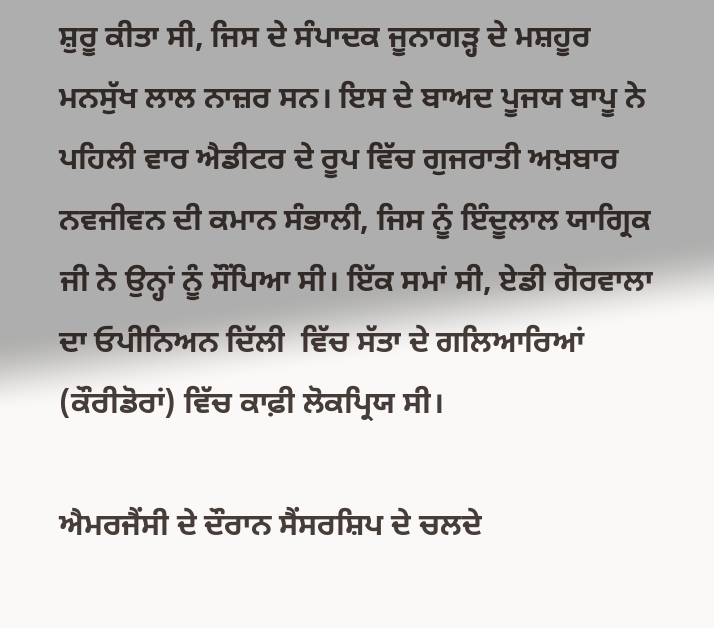ਸ਼ੁਰੂ ਕੀਤਾ ਸੀ, ਜਿਸ ਦੇ ਸੰਪਾਦਕ ਜੂਨਾਗੜ੍ਹ ਦੇ ਮਸ਼ਹੂਰ ਮਨਸੁੱਖ ਲਾਲ ਨਾਜ਼ਰ ਸਨ। ਇਸ ਦੇ ਬਾਅਦ ਪੂਜਯ ਬਾਪੂ ਨੇ ਪਹਿਲੀ ਵਾਰ ਐਡੀਟਰ ਦੇ ਰੂਪ ਵਿੱਚ ਗੁਜਰਾਤੀ ਅਖ਼ਬਾਰ ਨਵਜੀਵਨ ਦੀ ਕਮਾਨ ਸੰਭਾਲੀ‍, ਜਿਸ ਨੂੰ ਇੰਦੂਲਾਲ ਯਾਗ੍ਰਿਕ ਜੀ ਨੇ ਉਨ੍ਹਾਂ ਨੂੰ ਸੌਂਪਿਆ ਸੀ। ਇੱਕ ਸਮਾਂ ਸੀ, ਏਡੀ ਗੋਰਵਾਲਾ ਦਾ ਓਪੀਨਿਅਨ ਦਿੱਲੀ  ਵਿੱਚ ਸੱਤਾ ਦੇ ਗਲਿਆਰਿਆਂ (ਕੌਰੀਡੋਰਾਂ) ਵਿੱਚ ਕਾਫ਼ੀ ਲੋਕਪ੍ਰਿਯ ਸੀ।

ਐਮਰਜੈਂਸੀ ਦੇ ਦੌਰਾਨ ਸੈਂਸਰਸ਼ਿਪ ਦੇ ਚਲਦੇ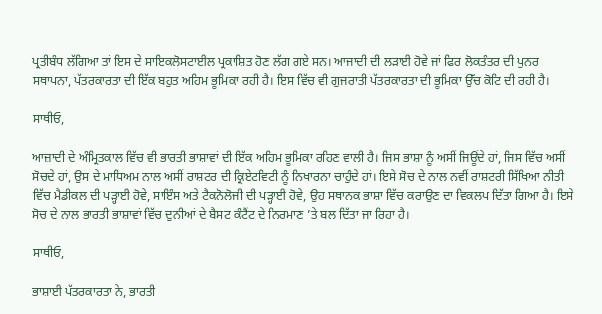ਪ੍ਰਤੀਬੰਧ ਲੱਗਿਆ ਤਾਂ ਇਸ ਦੇ ਸਾਇਕਲੋਸਟਾਈਲ ਪ੍ਰਕਾਸ਼ਿਤ ਹੋਣ ਲੱਗ ਗਏ ਸਨ। ਆਜਾਦੀ ਦੀ ਲੜਾਈ ਹੋਵੇ ਜਾਂ ਫਿਰ ਲੋਕਤੰਤਰ ਦੀ ਪੁਨਰ ਸਥਾਪਨਾ, ਪੱਤਰਕਾਰਤਾ ਦੀ ਇੱਕ ਬਹੁਤ ਅਹਿਮ ਭੂਮਿਕਾ ਰਹੀ ਹੈ। ਇਸ ਵਿੱਚ ਵੀ ਗੁਜਰਾਤੀ ਪੱਤਰਕਾਰਤਾ ਦੀ ਭੂਮਿਕਾ ਉੱਚ ਕੋਟਿ ਦੀ ਰਹੀ ਹੈ।

ਸਾਥੀਓ,

ਆਜ਼ਾਦੀ ਦੇ ਅੰਮ੍ਰਿਤਕਾਲ ਵਿੱਚ ਵੀ ਭਾਰਤੀ ਭਾਸ਼ਾਵਾਂ ਦੀ ਇੱਕ ਅਹਿਮ ਭੂਮਿਕਾ ਰਹਿਣ ਵਾਲੀ ਹੈ। ਜਿਸ ਭਾਸ਼ਾ ਨੂੰ ਅਸੀਂ ਜਿਊਂਦੇ ਹਾਂ, ਜਿਸ ਵਿੱਚ ਅਸੀਂ ਸੋਚਦੇ ਹਾਂ, ਉਸ ਦੇ ਮਾਧਿਅਮ ਨਾਲ ਅਸੀਂ ਰਾਸ਼ਟਰ ਦੀ ਕ੍ਰਿਏਟਵਿਟੀ ਨੂੰ ਨਿਖਾਰਨਾ ਚਾਹੁੰਦੇ ਹਾਂ। ਇਸੇ ਸੋਚ ਦੇ ਨਾਲ ਨਵੀਂ ਰਾਸ਼ਟਰੀ ਸਿੱਖਿਆ ਨੀਤੀ ਵਿੱਚ ਮੈਡੀਕਲ ਦੀ ਪੜ੍ਹਾਈ ਹੋਵੇ, ਸਾਇੰਸ ਅਤੇ ਟੈਕਨੋਲੋਜੀ ਦੀ ਪੜ੍ਹਾਈ ਹੋਵੇ, ਉਹ ਸਥਾਨਕ ਭਾਸ਼ਾ ਵਿੱਚ ਕਰਾਉਣ ਦਾ ਵਿਕਲਪ ਦਿੱਤਾ ਗਿਆ ਹੈ। ਇਸੇ ਸੋਚ ਦੇ ਨਾਲ ਭਾਰਤੀ ਭਾਸ਼ਾਵਾਂ ਵਿੱਚ ਦੁਨੀਆਂ ਦੇ ਬੈਸਟ ਕੰਟੈਂਟ ਦੇ ਨਿਰਮਾਣ ’ਤੇ ਬਲ ਦਿੱਤਾ ਜਾ ਰਿਹਾ ਹੈ।

ਸਾਥੀਓ,

ਭਾਸ਼ਾਈ ਪੱਤਰਕਾਰਤਾ ਨੇ, ਭਾਰਤੀ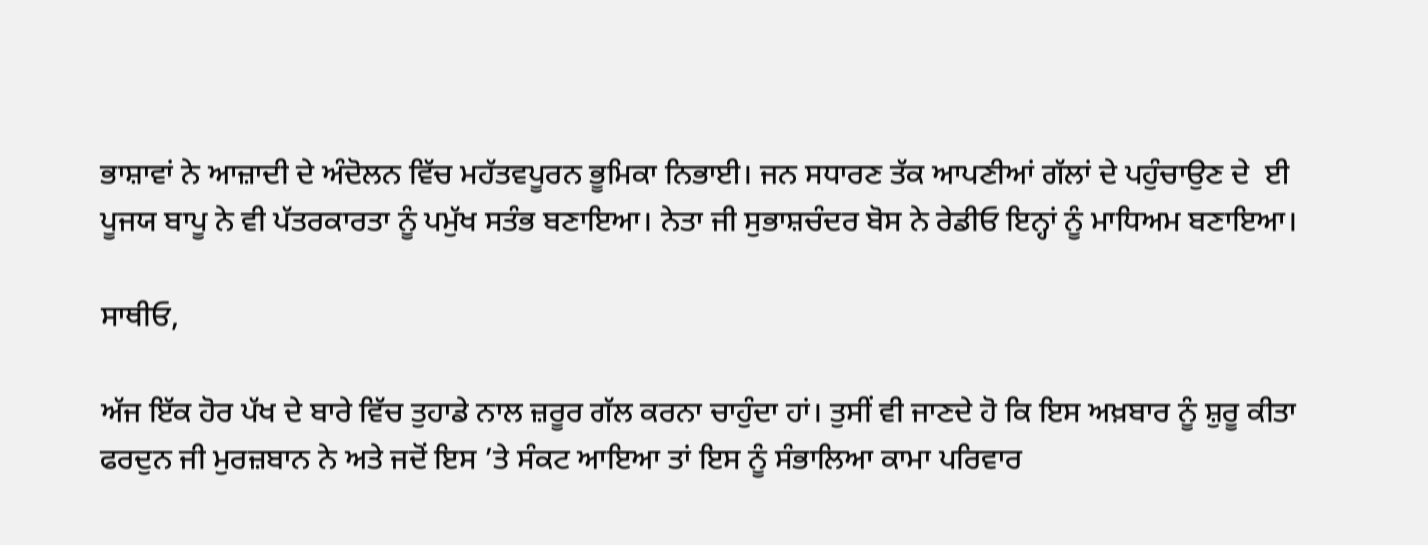ਭਾਸ਼ਾਵਾਂ ਨੇ ਆਜ਼ਾਦੀ ਦੇ ਅੰਦੋਲਨ ਵਿੱਚ ਮਹੱਤਵਪੂਰਨ ਭੂਮਿਕਾ ਨਿਭਾਈ। ਜਨ ਸਧਾਰਣ ਤੱਕ ਆਪਣੀਆਂ ਗੱਲਾਂ ਦੇ ਪਹੁੰਚਾਉਣ ਦੇ  ਈ ਪੂਜਯ ਬਾਪੂ ਨੇ ਵੀ ਪੱਤਰਕਾਰਤਾ ਨੂੰ ਪਮੁੱਖ ਸਤੰਭ ਬਣਾਇਆ। ਨੇਤਾ ਜੀ ਸੁਭਾਸ਼ਚੰਦਰ ਬੋਸ ਨੇ ਰੇਡੀਓ ਇਨ੍ਹਾਂ ਨੂੰ ਮਾਧਿਅਮ ਬਣਾਇਆ।

ਸਾਥੀਓ,

ਅੱਜ ਇੱਕ ਹੋਰ ਪੱਖ ਦੇ ਬਾਰੇ ਵਿੱਚ ਤੁਹਾਡੇ ਨਾਲ ਜ਼ਰੂਰ ਗੱਲ ਕਰਨਾ ਚਾਹੁੰਦਾ ਹਾਂ। ਤੁਸੀਂ ਵੀ ਜਾਣਦੇ ਹੋ ਕਿ ਇਸ ਅਖ਼ਬਾਰ ਨੂੰ ਸ਼ੁਰੂ ਕੀਤਾ ਫਰਦੁਨ ਜੀ ਮੁਰਜ਼ਬਾਨ ਨੇ ਅਤੇ ਜਦੋਂ ਇਸ ’ਤੇ ਸੰਕਟ ਆਇਆ ਤਾਂ ਇਸ ਨੂੰ ਸੰਭਾਲਿਆ ਕਾਮਾ ਪਰਿਵਾਰ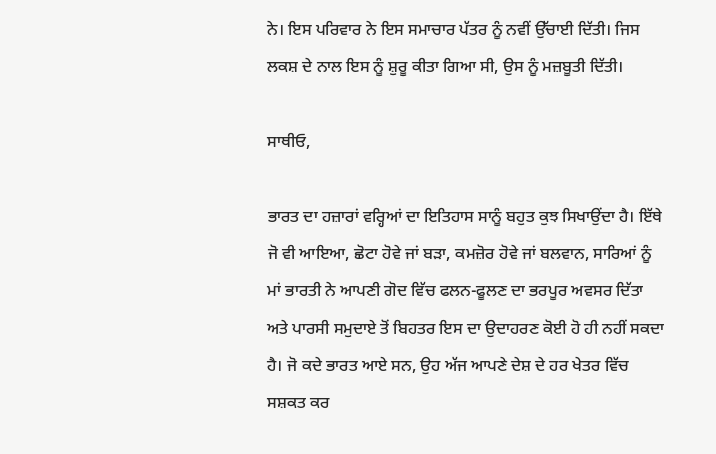ਨੇ। ਇਸ ਪਰਿਵਾਰ ਨੇ ਇਸ ਸਮਾਚਾਰ ਪੱਤਰ ਨੂੰ ਨਵੀਂ ਉੱਚਾਈ ਦਿੱਤੀ। ਜਿਸ ਲਕਸ਼ ਦੇ ਨਾਲ ਇਸ ਨੂੰ ਸ਼ੁਰੂ ਕੀਤਾ ਗਿਆ ਸੀ, ਉਸ ਨੂੰ ਮਜ਼ਬੂਤੀ ਦਿੱਤੀ।

ਸਾਥੀਓ,

ਭਾਰਤ ਦਾ ਹਜ਼ਾਰਾਂ ਵਰ੍ਹਿਆਂ ਦਾ ਇਤਿਹਾਸ ਸਾਨੂੰ ਬਹੁਤ ਕੁਝ ਸਿਖਾਉਂਦਾ ਹੈ। ਇੱਥੇ ਜੋ ਵੀ ਆਇਆ, ਛੋਟਾ ਹੋਵੇ ਜਾਂ ਬੜਾ, ਕਮਜ਼ੋਰ ਹੋਵੇ ਜਾਂ ਬਲਵਾਨ, ਸਾਰਿਆਂ ਨੂੰ ਮਾਂ ਭਾਰਤੀ ਨੇ ਆਪਣੀ ਗੋਦ ਵਿੱਚ ਫਲਨ-ਫੂਲਣ ਦਾ ਭਰਪੂਰ ਅਵਸਰ ਦਿੱਤਾ ਅਤੇ ਪਾਰਸੀ ਸਮੁਦਾਏ ਤੋਂ ਬਿਹਤਰ ਇਸ ਦਾ ਉਦਾਹਰਣ ਕੋਈ ਹੋ ਹੀ ਨਹੀਂ ਸਕਦਾ ਹੈ। ਜੋ ਕਦੇ ਭਾਰਤ ਆਏ ਸਨ, ਉਹ ਅੱਜ ਆਪਣੇ ਦੇਸ਼ ਦੇ ਹਰ ਖੇਤਰ ਵਿੱਚ ਸਸ਼ਕਤ ਕਰ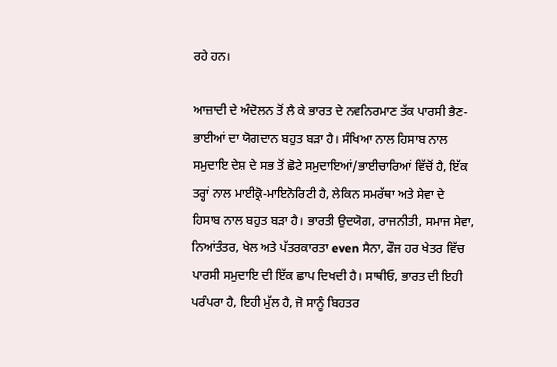ਰਹੇ ਹਨ।

ਆਜ਼ਾਦੀ ਦੇ ਅੰਦੋਲਨ ਤੋਂ ਲੈ ਕੇ ਭਾਰਤ ਦੇ ਨਵਨਿਰਮਾਣ ਤੱਕ ਪਾਰਸੀ ਭੈਣ-ਭਾਈਆਂ ਦਾ ਯੋਗਦਾਨ ਬਹੁਤ ਬੜਾ ਹੈ। ਸੰਖਿਆ ਨਾਲ ਹਿਸਾਬ ਨਾਲ ਸਮੁਦਾਇ ਦੇਸ਼ ਦੇ ਸਭ ਤੋਂ ਛੋਟੇ ਸਮੁਦਾਇਆਂ/ਭਾਈਚਾਰਿਆਂ ਵਿੱਚੋਂ ਹੈ, ਇੱਕ ਤਰ੍ਹਾਂ ਨਾਲ ਮਾਈਕ੍ਰੋ-ਮਾਇਨੋਰਿਟੀ ਹੈ, ਲੇਕਿਨ ਸਮਰੱਥਾ ਅਤੇ ਸੇਵਾ ਦੇ ਹਿਸਾਬ ਨਾਲ ਬਹੁਤ ਬੜਾ ਹੈ। ਭਾਰਤੀ ਉਦਯੋਗ, ਰਾਜਨੀਤੀ, ਸਮਾਜ ਸੇਵਾ, ਨਿਆਂਤੰਤਰ, ਖੇਲ ਅਤੇ ਪੱਤਰਕਾਰਤਾ even ਸੈਨਾ, ਫੌਜ ਹਰ ਖੇਤਰ ਵਿੱਚ ਪਾਰਸੀ ਸਮੁਦਾਇ ਦੀ ਇੱਕ ਛਾਪ ਦਿਖਦੀ ਹੈ। ਸਾਥੀਓ, ਭਾਰਤ ਦੀ ਇਹੀ ਪਰੰਪਰਾ ਹੈ, ਇਹੀ ਮੁੱਲ ਹੈ, ਜੋ ਸਾਨੂੰ ਬਿਹਤਰ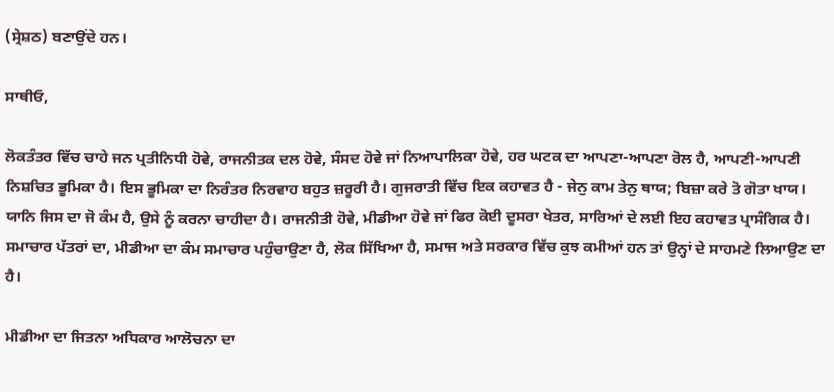(ਸ੍ਰੇਸ਼ਠ) ਬਣਾਉਂਦੇ ਹਨ।

ਸਾਥੀਓ,

ਲੋਕਤੰਤਰ ਵਿੱਚ ਚਾਹੇ ਜਨ ਪ੍ਰਤੀਨਿਧੀ ਹੋਵੇ, ਰਾਜਨੀਤਕ ਦਲ ਹੋਵੇ, ਸੰਸਦ ਹੋਵੇ ਜਾਂ ਨਿਆਪਾਲਿਕਾ ਹੋਵੇ, ਹਰ ਘਟਕ ਦਾ ਆਪਣਾ-ਆਪਣਾ ਰੋਲ ਹੈ, ਆਪਣੀ-ਆਪਣੀ ਨਿਸ਼ਚਿਤ ਭੂਮਿਕਾ ਹੈ। ਇਸ ਭੂਮਿਕਾ ਦਾ ਨਿਰੰਤਰ ਨਿਰਵਾਹ ਬਹੁਤ ਜ਼ਰੂਰੀ ਹੈ। ਗੁਜਰਾਤੀ ਵਿੱਚ ਇਕ ਕਹਾਵਤ ਹੈ - ਜੇਨੁ ਕਾਮ ਤੇਨੁ ਥਾਯ; ਬਿਜ਼ਾ ਕਰੇ ਤੋ ਗੋਤਾ ਖਾਯ। ਯਾਨਿ ਜਿਸ ਦਾ ਜੋ ਕੰਮ ਹੈ, ਉਸੇ ਨੂੰ ਕਰਨਾ ਚਾਹੀਦਾ ਹੈ। ਰਾਜਨੀਤੀ ਹੋਵੇ, ਮੀਡੀਆ ਹੋਵੇ ਜਾਂ ਫਿਰ ਕੋਈ ਦੂਸਰਾ ਖੇਤਰ, ਸਾਰਿਆਂ ਦੇ ਲਈ ਇਹ ਕਹਾਵਤ ਪ੍ਰਾਸੰਗਿਕ ਹੈ। ਸਮਾਚਾਰ ਪੱਤਰਾਂ ਦਾ, ਮੀਡੀਆ ਦਾ ਕੰਮ ਸਮਾਚਾਰ ਪਹੁੰਚਾਉਣਾ ਹੈ, ਲੋਕ ਸਿੱਖਿਆ ਹੈ, ਸਮਾਜ ਅਤੇ ਸਰਕਾਰ ਵਿੱਚ ਕੁਝ ਕਮੀਆਂ ਹਨ ਤਾਂ ਉਨ੍ਹਾਂ ਦੇ ਸਾਹਮਣੇ ਲਿਆਉਣ ਦਾ ਹੈ।

ਮੀਡੀਆ ਦਾ ਜਿਤਨਾ ਅਧਿਕਾਰ ਆਲੋਚਨਾ ਦਾ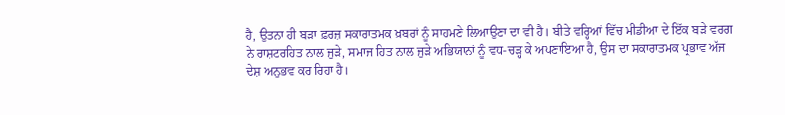ਹੈ, ਉਤਨਾ ਹੀ ਬੜਾ ਫ਼ਰਜ਼ ਸਕਾਰਾਤਮਕ ਖ਼ਬਰਾਂ ਨੂੰ ਸਾਹਮਣੇ ਲਿਆਉਣਾ ਦਾ ਵੀ ਹੈ। ਬੀਤੇ ਵਰ੍ਹਿਆਂ ਵਿੱਚ ਮੀਡੀਆ ਦੇ ਇੱਕ ਬੜੇ ਵਰਗ ਨੇ ਰਾਸ਼ਟਰਹਿਤ ਨਾਲ ਜੁੜੇ, ਸਮਾਜ ਹਿਤ ਨਾਲ ਜੁੜੇ ਅਭਿਯਾਨਾਂ ਨੂੰ ਵਧ-ਚੜ੍ਹ ਕੇ ਅਪਣਾਇਆ ਹੈ, ਉਸ ਦਾ ਸਕਾਰਾਤਮਕ ਪ੍ਰਭਾਵ ਅੱਜ ਦੇਸ਼ ਅਨੁਭਵ ਕਰ ਰਿਹਾ ਹੈ।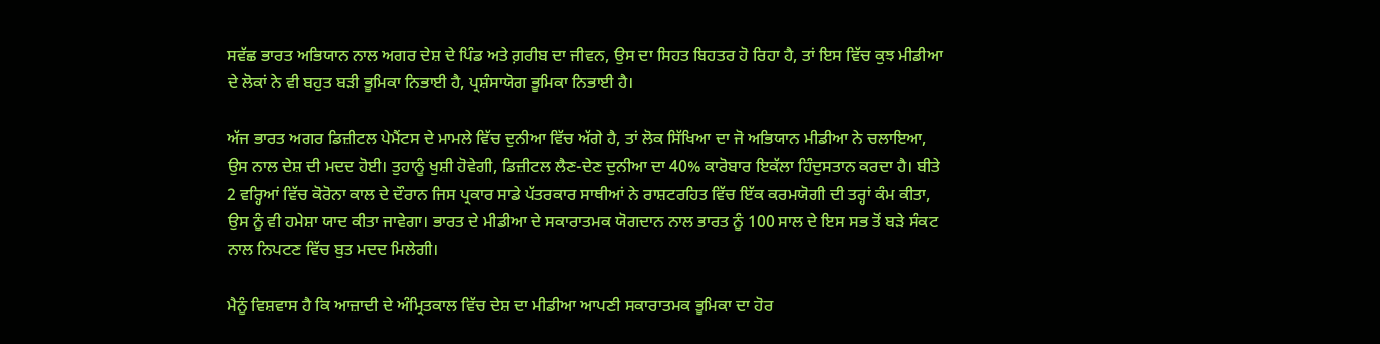ਸਵੱਛ ਭਾਰਤ ਅਭਿਯਾਨ ਨਾਲ ਅਗਰ ਦੇਸ਼ ਦੇ ਪਿੰਡ ਅਤੇ ਗ਼ਰੀਬ ਦਾ ਜੀਵਨ, ਉਸ ਦਾ ਸਿਹਤ ਬਿਹਤਰ ਹੋ ਰਿਹਾ ਹੈ, ਤਾਂ ਇਸ ਵਿੱਚ ਕੁਝ ਮੀਡੀਆ ਦੇ ਲੋਕਾਂ ਨੇ ਵੀ ਬਹੁਤ ਬੜੀ ਭੂਮਿਕਾ ਨਿਭਾਈ ਹੈ, ਪ੍ਰਸ਼ੰਸਾਯੋਗ ਭੂਮਿਕਾ ਨਿਭਾਈ ਹੈ।

ਅੱਜ ਭਾਰਤ ਅਗਰ ਡਿਜ਼ੀਟਲ ਪੇਮੈਂਟਸ ਦੇ ਮਾਮਲੇ ਵਿੱਚ ਦੁਨੀਆ ਵਿੱਚ ਅੱਗੇ ਹੈ, ਤਾਂ ਲੋਕ ਸਿੱਖਿਆ ਦਾ ਜੋ ਅਭਿਯਾਨ ਮੀਡੀਆ ਨੇ ਚਲਾਇਆ, ਉਸ ਨਾਲ ਦੇਸ਼ ਦੀ ਮਦਦ ਹੋਈ। ਤੁਹਾਨੂੰ ਖੁਸ਼ੀ ਹੋਵੇਗੀ, ਡਿਜ਼ੀਟਲ ਲੈਣ-ਦੇਣ ਦੁਨੀਆ ਦਾ 40% ਕਾਰੋਬਾਰ ਇਕੱਲਾ ਹਿੰਦੁਸਤਾਨ ਕਰਦਾ ਹੈ। ਬੀਤੇ 2 ਵਰ੍ਹਿਆਂ ਵਿੱਚ ਕੋਰੋਨਾ ਕਾਲ ਦੇ ਦੌਰਾਨ ਜਿਸ ਪ੍ਰਕਾਰ ਸਾਡੇ ਪੱਤਰਕਾਰ ਸਾਥੀਆਂ ਨੇ ਰਾਸ਼ਟਰਹਿਤ ਵਿੱਚ ਇੱਕ ਕਰਮਯੋਗੀ ਦੀ ਤਰ੍ਹਾਂ ਕੰਮ ਕੀਤਾ, ਉਸ ਨੂੰ ਵੀ ਹਮੇਸ਼ਾ ਯਾਦ ਕੀਤਾ ਜਾਵੇਗਾ। ਭਾਰਤ ਦੇ ਮੀਡੀਆ ਦੇ ਸਕਾਰਾਤਮਕ ਯੋਗਦਾਨ ਨਾਲ ਭਾਰਤ ਨੂੰ 100 ਸਾਲ ਦੇ ਇਸ ਸਭ ਤੋਂ ਬੜੇ ਸੰਕਟ ਨਾਲ ਨਿਪਟਣ ਵਿੱਚ ਬੁਤ ਮਦਦ ਮਿਲੇਗੀ।

ਮੈਨੂੰ ਵਿਸ਼ਵਾਸ ਹੈ ਕਿ ਆਜ਼ਾਦੀ ਦੇ ਅੰਮ੍ਰਿਤਕਾਲ ਵਿੱਚ ਦੇਸ਼ ਦਾ ਮੀਡੀਆ ਆਪਣੀ ਸਕਾਰਾਤਮਕ ਭੂਮਿਕਾ ਦਾ ਹੋਰ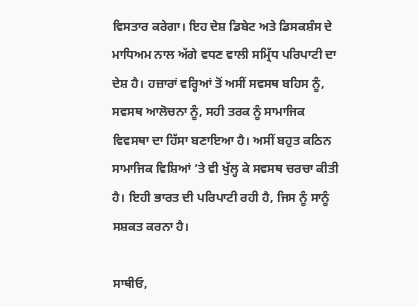ਵਿਸਤਾਰ ਕਰੇਗਾ। ਇਹ ਦੇਸ਼ ਡਿਬੇਟ ਅਤੇ ਡਿਸਕਸ਼ੰਸ ਦੇ ਮਾਧਿਅਮ ਨਾਲ ਅੱਗੇ ਵਧਣ ਵਾਲੀ ਸਮ੍ਰਿੱਧ ਪਰਿਪਾਟੀ ਦਾ ਦੇਸ਼ ਹੈ। ਹਜ਼ਾਰਾਂ ਵਰ੍ਹਿਆਂ ਤੋਂ ਅਸੀਂ ਸਵਸਥ ਬਹਿਸ ਨੂੰ, ਸਵਸਥ ਆਲੋਚਨਾ ਨੂੰ, ਸਹੀ ਤਰਕ ਨੂੰ ਸਾਮਾਜਿਕ ਵਿਵਸਥਾ ਦਾ ਹਿੱਸਾ ਬਣਾਇਆ ਹੈ। ਅਸੀਂ ਬਹੁਤ ਕਠਿਨ ਸਾਮਾਜਿਕ ਵਿਸ਼ਿਆਂ ’ਤੇ ਵੀ ਖੁੱਲ੍ਹ ਕੇ ਸਵਸਥ ਚਰਚਾ ਕੀਤੀ ਹੈ। ਇਹੀ ਭਾਰਤ ਦੀ ਪਰਿਪਾਟੀ ਰਹੀ ਹੈ, ਜਿਸ ਨੂੰ ਸਾਨੂੰ ਸਸ਼ਕਤ ਕਰਨਾ ਹੈ।

ਸਾਥੀਓ,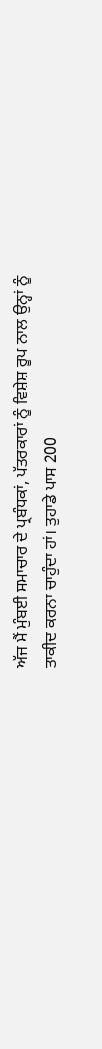ਅੱਜ ਮੈਂ ਮੁੰਬਈ ਸਮਾਚਾਰ ਦੇ ਪ੍ਰਬੰਧਕਾਂ, ਪੱਤਰਕਾਰਾਂ ਨੂੰ ਵਿਸ਼ੇਸ਼ ਰੂਪ ਨਾਲ ਉਨ੍ਹਾਂ ਨੂੰ ਤਾਕੀਦ ਕਰਨਾ ਚਾਹੁੰਦਾ ਹਾਂ। ਤੁਹਾਡੇ ਪਾਸ 200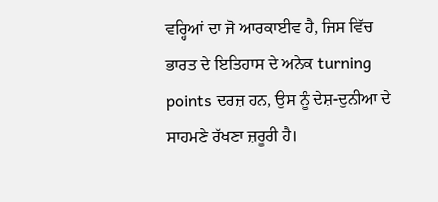ਵਰ੍ਹਿਆਂ ਦਾ ਜੋ ਆਰਕਾਈਵ ਹੈ, ਜਿਸ ਵਿੱਚ ਭਾਰਤ ਦੇ ਇਤਿਹਾਸ ਦੇ ਅਨੇਕ turning points ਦਰਜ਼ ਹਨ, ਉਸ ਨੂੰ ਦੇਸ਼-ਦੁਨੀਆ ਦੇ ਸਾਹਮਣੇ ਰੱਖਣਾ ਜ਼ਰੂਰੀ ਹੈ।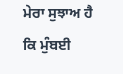ਮੇਰਾ ਸੁਝਾਅ ਹੈ ਕਿ ਮੁੰਬਈ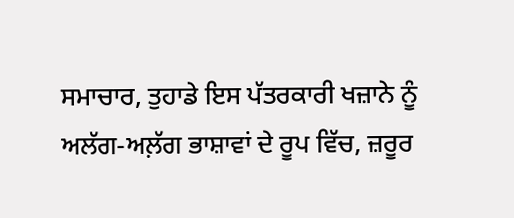ਸਮਾਚਾਰ, ਤੁਹਾਡੇ ਇਸ ਪੱਤਰਕਾਰੀ ਖਜ਼ਾਨੇ ਨੂੰ ਅਲੱਗ-ਅਲ਼ੱਗ ਭਾਸ਼ਾਵਾਂ ਦੇ ਰੂਪ ਵਿੱਚ, ਜ਼ਰੂਰ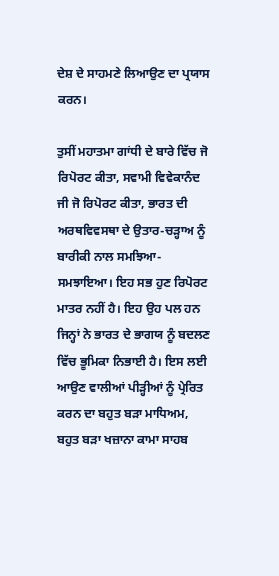ਦੇਸ਼ ਦੇ ਸਾਹਮਣੇ ਲਿਆਉਣ ਦਾ ਪ੍ਰਯਾਸ ਕਰਨ।

ਤੁਸੀਂ ਮਹਾਤਮਾ ਗਾਂਧੀ ਦੇ ਬਾਰੇ ਵਿੱਚ ਜੋ ਰਿਪੋਰਟ ਕੀਤਾ, ਸਵਾਮੀ ਵਿਵੇਕਾਨੰਦ ਜੀ ਜੋ ਰਿਪੋਰਟ ਕੀਤਾ, ਭਾਰਤ ਦੀ ਅਰਥਵਿਵਸਥਾ ਦੇ ਉਤਾਰ-ਚੜ੍ਹਾਅ ਨੂੰ ਬਾਰੀਕੀ ਨਾਲ ਸਮਝਿਆ-ਸਮਝਾਇਆ। ਇਹ ਸਭ ਹੁਣ ਰਿਪੋਰਟ ਮਾਤਰ ਨਹੀਂ ਹੈ। ਇਹ ਉਹ ਪਲ ਹਨ ਜਿਨ੍ਹਾਂ ਨੇ ਭਾਰਤ ਦੇ ਭਾਗਯ ਨੂੰ ਬਦਲਣ ਵਿੱਚ ਭੂਮਿਕਾ ਨਿਭਾਈ ਹੈ। ਇਸ ਲਈ ਆਉਣ ਵਾਲੀਆਂ ਪੀੜ੍ਹੀਆਂ ਨੂੰ ਪ੍ਰੇਰਿਤ ਕਰਨ ਦਾ ਬਹੁਤ ਬੜਾ ਮਾਧਿਅਮ, ਬਹੁਤ ਬੜਾ ਖਜ਼ਾਨਾ ਕਾਮਾ ਸਾਹਬ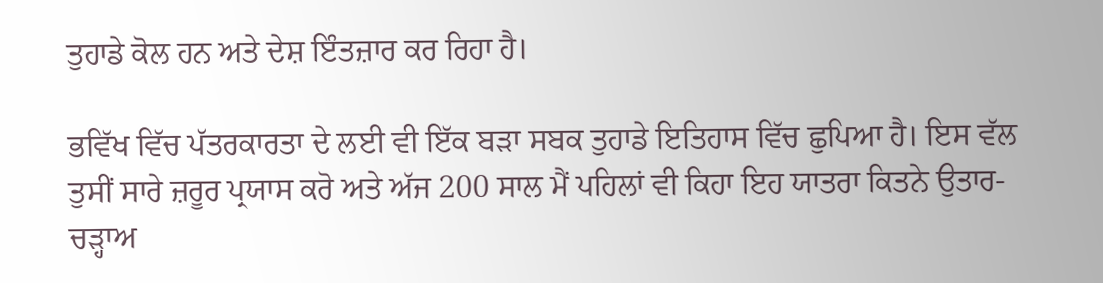ਤੁਹਾਡੇ ਕੋਲ ਹਨ ਅਤੇ ਦੇਸ਼ ਇੰਤਜ਼ਾਰ ਕਰ ਰਿਹਾ ਹੈ।

ਭਵਿੱਖ ਵਿੱਚ ਪੱਤਰਕਾਰਤਾ ਦੇ ਲਈ ਵੀ ਇੱਕ ਬੜਾ ਸਬਕ ਤੁਹਾਡੇ ਇਤਿਹਾਸ ਵਿੱਚ ਛੁਪਿਆ ਹੈ। ਇਸ ਵੱਲ ਤੁਸੀਂ ਸਾਰੇ ਜ਼ਰੂਰ ਪ੍ਰਯਾਸ ਕਰੋ ਅਤੇ ਅੱਜ 200 ਸਾਲ ਮੈਂ ਪਹਿਲਾਂ ਵੀ ਕਿਹਾ ਇਹ ਯਾਤਰਾ ਕਿਤਨੇ ਉਤਾਰ-ਚੜ੍ਹਾਅ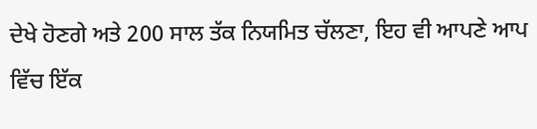ਦੇਖੇ ਹੋਣਗੇ ਅਤੇ 200 ਸਾਲ ਤੱਕ ਨਿਯਮਿਤ ਚੱਲਣਾ, ਇਹ ਵੀ ਆਪਣੇ ਆਪ ਵਿੱਚ ਇੱਕ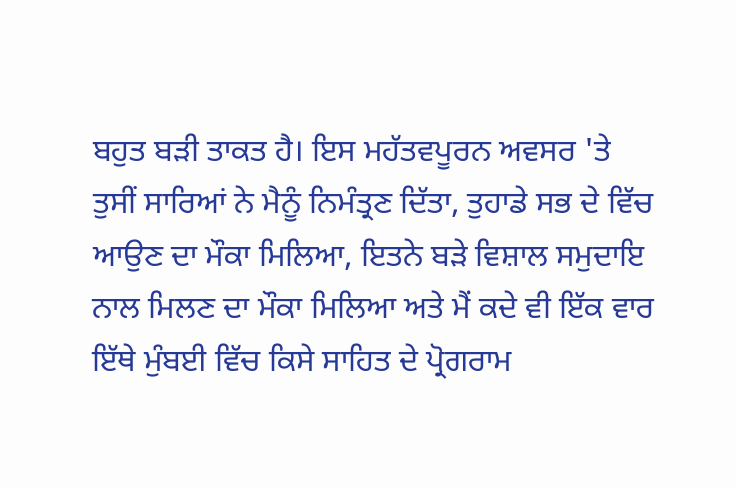ਬਹੁਤ ਬੜੀ ਤਾਕਤ ਹੈ। ਇਸ ਮਹੱਤਵਪੂਰਨ ਅਵਸਰ 'ਤੇ ਤੁਸੀਂ ਸਾਰਿਆਂ ਨੇ ਮੈਨੂੰ ਨਿਮੰਤ੍ਰਣ ਦਿੱਤਾ, ਤੁਹਾਡੇ ਸਭ ਦੇ ਵਿੱਚ ਆਉਣ ਦਾ ਮੌਕਾ ਮਿਲਿਆ, ਇਤਨੇ ਬੜੇ ਵਿਸ਼ਾਲ ਸਮੁਦਾਇ ਨਾਲ ਮਿਲਣ ਦਾ ਮੌਕਾ ਮਿਲਿਆ ਅਤੇ ਮੈਂ ਕਦੇ ਵੀ ਇੱਕ ਵਾਰ ਇੱਥੇ ਮੁੰਬਈ ਵਿੱਚ ਕਿਸੇ ਸਾਹਿਤ ਦੇ ਪ੍ਰੋਗਰਾਮ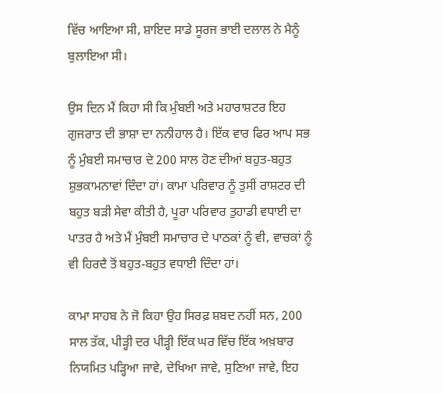ਵਿੱਚ ਆਇਆ ਸੀ, ਸ਼ਾਇਦ ਸਾਡੇ ਸੂਰਜ ਭਾਈ ਦਲਾਲ ਨੇ ਮੈਨੂੰ ਬੁਲਾਇਆ ਸੀ।

ਉਸ ਦਿਨ ਮੈਂ ਕਿਹਾ ਸੀ ਕਿ ਮੁੰਬਈ ਅਤੇ ਮਹਾਰਾਸ਼ਟਰ ਇਹ ਗੁਜਰਾਤ ਦੀ ਭਾਸ਼ਾ ਦਾ ਨਨੀਹਾਲ ਹੈ। ਇੱਕ ਵਾਰ ਫਿਰ ਆਪ ਸਭ ਨੂੰ ਮੁੰਬਈ ਸਮਾਚਾਰ ਦੇ 200 ਸਾਲ ਹੋਣ ਦੀਆਂ ਬਹੁਤ-ਬਹੁਤ ਸ਼ੁਭਕਾਮਨਾਵਾਂ ਦਿੰਦਾ ਹਾਂ। ਕਾਮਾ ਪਰਿਵਾਰ ਨੂੰ ਤੁਸੀਂ ਰਾਸ਼ਟਰ ਦੀ ਬਹੁਤ ਬੜੀ ਸੇਵਾ ਕੀਤੀ ਹੈ, ਪੂਰਾ ਪਰਿਵਾਰ ਤੁਹਾਡੀ ਵਧਾਈ ਦਾ ਪਾਤਰ ਹੈ ਅਤੇ ਮੈਂ ਮੁੰਬਈ ਸਮਾਚਾਰ ਦੇ ਪਾਠਕਾਂ ਨੂੰ ਵੀ, ਵਾਚਕਾਂ ਨੂੰ ਵੀ ਹਿਰਦੈ ਤੋਂ ਬਹੁਤ-ਬਹੁਤ ਵਧਾਈ ਦਿੰਦਾ ਹਾਂ।

ਕਾਮਾ ਸਾਹਬ ਨੇ ਜੋ ਕਿਹਾ ਉਹ ਸਿਰਫ਼ ਸ਼ਬਦ ਨਹੀਂ ਸਨ, 200 ਸਾਲ ਤੱਕ, ਪੀੜ੍ਹੀ ਦਰ ਪੀੜ੍ਹੀ ਇੱਕ ਘਰ ਵਿੱਚ ਇੱਕ ਅਖ਼ਬਾਰ ਨਿਯਮਿਤ ਪੜ੍ਹਿਆ ਜਾਵੇ, ਦੇਖਿਆ ਜਾਵੇ, ਸੁਣਿਆ ਜਾਵੇ, ਇਹ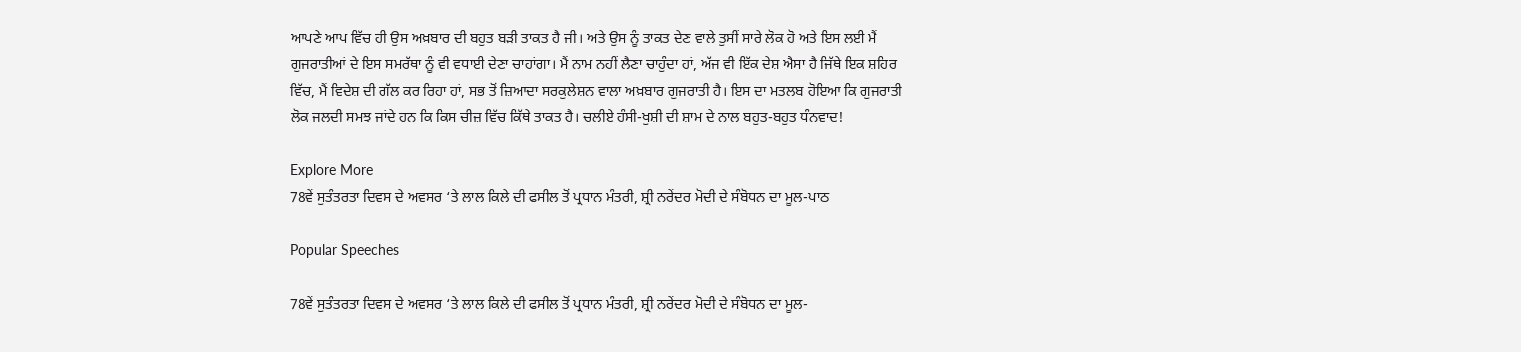ਆਪਣੇ ਆਪ ਵਿੱਚ ਹੀ ਉਸ ਅਖ਼ਬਾਰ ਦੀ ਬਹੁਤ ਬੜੀ ਤਾਕਤ ਹੈ ਜੀ। ਅਤੇ ਉਸ ਨੂੰ ਤਾਕਤ ਦੇਣ ਵਾਲੇ ਤੁਸੀਂ ਸਾਰੇ ਲੋਕ ਹੋ ਅਤੇ ਇਸ ਲਈ ਮੈਂ ਗੁਜਰਾਤੀਆਂ ਦੇ ਇਸ ਸਮਰੱਥਾ ਨੂੰ ਵੀ ਵਧਾਈ ਦੇਣਾ ਚਾਹਾਂਗਾ। ਮੈਂ ਨਾਮ ਨਹੀਂ ਲੈਣਾ ਚਾਹੁੰਦਾ ਹਾਂ, ਅੱਜ ਵੀ ਇੱਕ ਦੇਸ਼ ਐਸਾ ਹੈ ਜਿੱਥੇ ਇਕ ਸ਼ਹਿਰ ਵਿੱਚ, ਮੈਂ ਵਿਦੇਸ਼ ਦੀ ਗੱਲ ਕਰ ਰਿਹਾ ਹਾਂ, ਸਭ ਤੋਂ ਜ਼ਿਆਦਾ ਸਰਕੁਲੇਸ਼ਨ ਵਾਲਾ ਅਖ਼ਬਾਰ ਗੁਜਰਾਤੀ ਹੈ। ਇਸ ਦਾ ਮਤਲਬ ਹੋਇਆ ਕਿ ਗੁਜਰਾਤੀ ਲੋਕ ਜਲਦੀ ਸਮਝ ਜਾਂਦੇ ਹਨ ਕਿ ਕਿਸ ਚੀਜ਼ ਵਿੱਚ ਕਿੱਥੇ ਤਾਕਤ ਹੈ। ਚਲੀਏ ਹੰਸੀ-ਖੁਸ਼ੀ ਦੀ ਸ਼ਾਮ ਦੇ ਨਾਲ ਬਹੁਤ-ਬਹੁਤ ਧੰਨਵਾਦ!

Explore More
78ਵੇਂ ਸੁਤੰਤਰਤਾ ਦਿਵਸ ਦੇ ਅਵਸਰ ‘ਤੇ ਲਾਲ ਕਿਲੇ ਦੀ ਫਸੀਲ ਤੋਂ ਪ੍ਰਧਾਨ ਮੰਤਰੀ, ਸ਼੍ਰੀ ਨਰੇਂਦਰ ਮੋਦੀ ਦੇ ਸੰਬੋਧਨ ਦਾ ਮੂਲ-ਪਾਠ

Popular Speeches

78ਵੇਂ ਸੁਤੰਤਰਤਾ ਦਿਵਸ ਦੇ ਅਵਸਰ ‘ਤੇ ਲਾਲ ਕਿਲੇ ਦੀ ਫਸੀਲ ਤੋਂ ਪ੍ਰਧਾਨ ਮੰਤਰੀ, ਸ਼੍ਰੀ ਨਰੇਂਦਰ ਮੋਦੀ ਦੇ ਸੰਬੋਧਨ ਦਾ ਮੂਲ-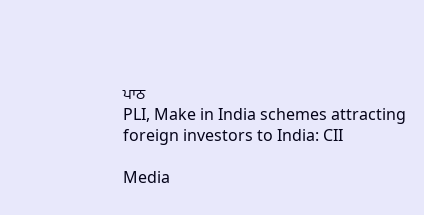ਪਾਠ
PLI, Make in India schemes attracting foreign investors to India: CII

Media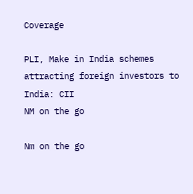Coverage

PLI, Make in India schemes attracting foreign investors to India: CII
NM on the go

Nm on the go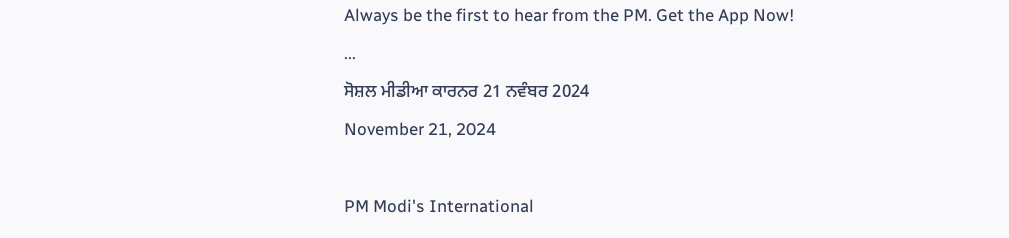Always be the first to hear from the PM. Get the App Now!
...
ਸੋਸ਼ਲ ਮੀਡੀਆ ਕਾਰਨਰ 21 ਨਵੰਬਰ 2024
November 21, 2024

PM Modi's International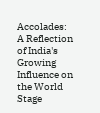Accolades: A Reflection of India's Growing Influence on the World Stage